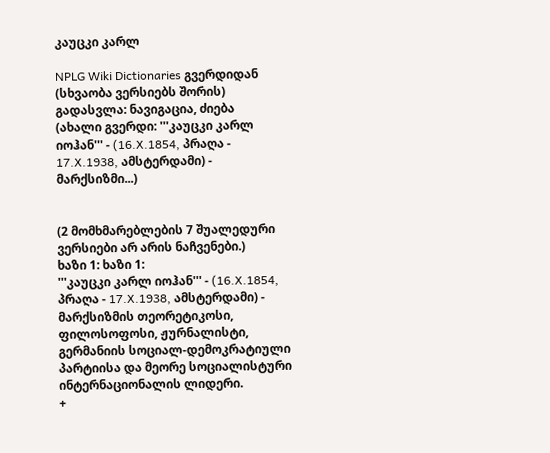კაუცკი კარლ

NPLG Wiki Dictionaries გვერდიდან
(სხვაობა ვერსიებს შორის)
გადასვლა: ნავიგაცია, ძიება
(ახალი გვერდი: '''კაუცკი კარლ იოჰან''' - (16.X.1854, პრაღა - 17.X.1938, ამსტერდამი) - მარქსიზმი...)


(2 მომხმარებლების 7 შუალედური ვერსიები არ არის ნაჩვენები.)
ხაზი 1: ხაზი 1:
'''კაუცკი კარლ იოჰან''' - (16.X.1854, პრაღა - 17.X.1938, ამსტერდამი) - მარქსიზმის თეორეტიკოსი, ფილოსოფოსი, ჟურნალისტი, გერმანიის სოციალ-დემოკრატიული პარტიისა და მეორე სოციალისტური ინტერნაციონალის ლიდერი.
+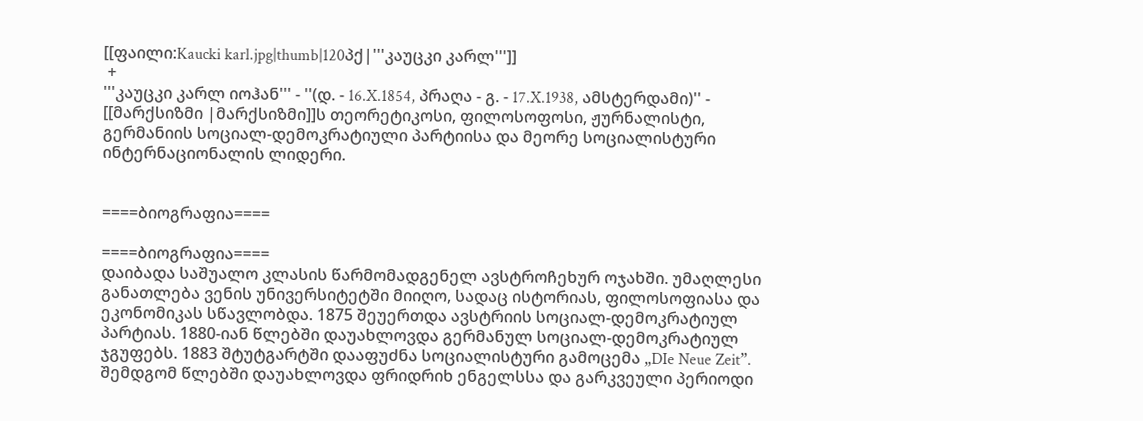[[ფაილი:Kaucki karl.jpg|thumb|120პქ|'''კაუცკი კარლ''']]
 +
'''კაუცკი კარლ იოჰან''' - ''(დ. - 16.X.1854, პრაღა - გ. - 17.X.1938, ამსტერდამი)'' - [[მარქსიზმი |მარქსიზმი]]ს თეორეტიკოსი, ფილოსოფოსი, ჟურნალისტი, გერმანიის სოციალ-დემოკრატიული პარტიისა და მეორე სოციალისტური ინტერნაციონალის ლიდერი.


====ბიოგრაფია====

====ბიოგრაფია====
დაიბადა საშუალო კლასის წარმომადგენელ ავსტროჩეხურ ოჯახში. უმაღლესი განათლება ვენის უნივერსიტეტში მიიღო, სადაც ისტორიას, ფილოსოფიასა და ეკონომიკას სწავლობდა. 1875 შეუერთდა ავსტრიის სოციალ-დემოკრატიულ პარტიას. 1880-იან წლებში დაუახლოვდა გერმანულ სოციალ-დემოკრატიულ ჯგუფებს. 1883 შტუტგარტში დააფუძნა სოციალისტური გამოცემა „DIe Neue Zeit”. შემდგომ წლებში დაუახლოვდა ფრიდრიხ ენგელსსა და გარკვეული პერიოდი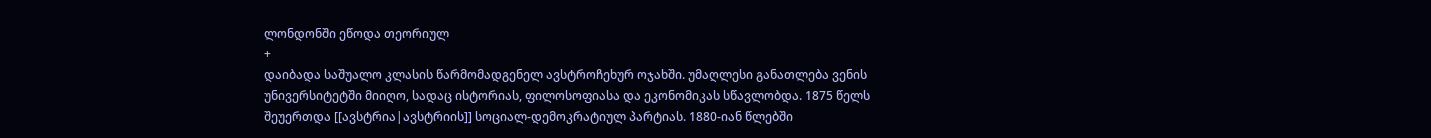ლონდონში ეწოდა თეორიულ
+
დაიბადა საშუალო კლასის წარმომადგენელ ავსტროჩეხურ ოჯახში. უმაღლესი განათლება ვენის უნივერსიტეტში მიიღო, სადაც ისტორიას, ფილოსოფიასა და ეკონომიკას სწავლობდა. 1875 წელს  შეუერთდა [[ავსტრია|ავსტრიის]] სოციალ-დემოკრატიულ პარტიას. 1880-იან წლებში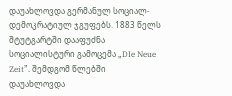დაუახლოვდა გერმანულ სოციალ-დემოკრატიულ ჯგუფებს. 1883 წელს შტუტგარტში დააფუძნა სოციალისტური გამოცემა „DIe Neue Zeit”. შემდგომ წლებში დაუახლოვდა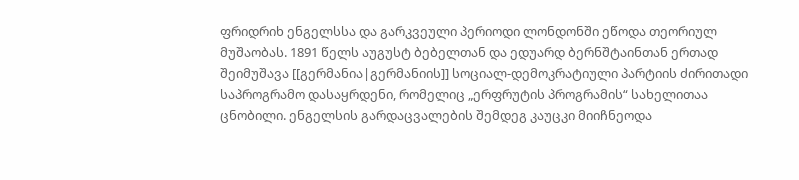ფრიდრიხ ენგელსსა და გარკვეული პერიოდი ლონდონში ეწოდა თეორიულ მუშაობას. 1891 წელს აუგუსტ ბებელთან და ედუარდ ბერნშტაინთან ერთად შეიმუშავა [[გერმანია|გერმანიის]] სოციალ-დემოკრატიული პარტიის ძირითადი საპროგრამო დასაყრდენი, რომელიც „ერფრუტის პროგრამის“ სახელითაა ცნობილი. ენგელსის გარდაცვალების შემდეგ კაუცკი მიიჩნეოდა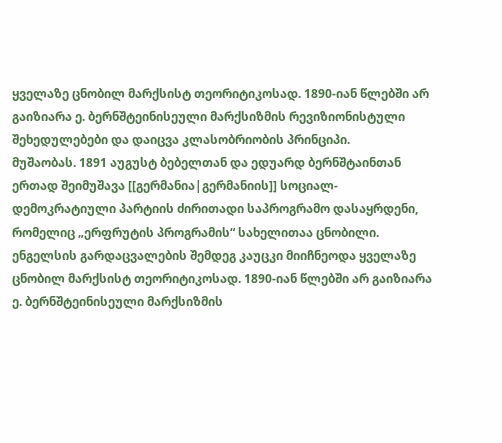ყველაზე ცნობილ მარქსისტ თეორიტიკოსად. 1890-იან წლებში არ გაიზიარა ე. ბერნშტეინისეული მარქსიზმის რევიზიონისტული შეხედულებები და დაიცვა კლასობრიობის პრინციპი.
მუშაობას. 1891 აუგუსტ ბებელთან და ედუარდ ბერნშტაინთან ერთად შეიმუშავა [[გერმანია|გერმანიის]] სოციალ-დემოკრატიული პარტიის ძირითადი საპროგრამო დასაყრდენი, რომელიც „ერფრუტის პროგრამის“ სახელითაა ცნობილი. ენგელსის გარდაცვალების შემდეგ კაუცკი მიიჩნეოდა ყველაზე ცნობილ მარქსისტ თეორიტიკოსად. 1890-იან წლებში არ გაიზიარა ე. ბერნშტეინისეული მარქსიზმის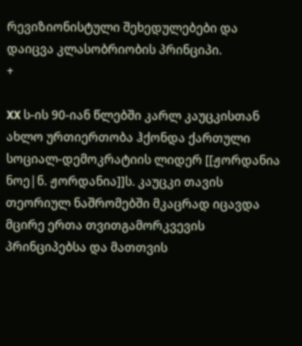რევიზიონისტული შეხედულებები და დაიცვა კლასობრიობის პრინციპი.
+

XX ს-ის 90-იან წლებში კარლ კაუცკისთან ახლო ურთიერთობა ჰქონდა ქართული სოციალ-დემოკრატიის ლიდერ [[ჟორდანია ნოე|ნ. ჟორდანია]]ს. კაუცკი თავის თეორიულ ნაშრომებში მკაცრად იცავდა მცირე ერთა თვითგამორკვევის პრინციპებსა და მათთვის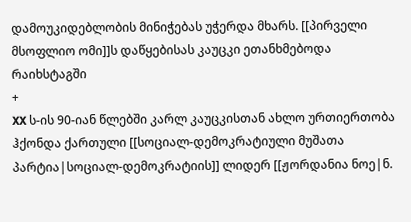დამოუკიდებლობის მინიჭებას უჭერდა მხარს. [[პირველი მსოფლიო ომი]]ს დაწყებისას კაუცკი ეთანხმებოდა რაიხსტაგში
+
XX ს-ის 90-იან წლებში კარლ კაუცკისთან ახლო ურთიერთობა ჰქონდა ქართული [[სოციალ-დემოკრატიული მუშათა პარტია|სოციალ-დემოკრატიის]] ლიდერ [[ჟორდანია ნოე|ნ.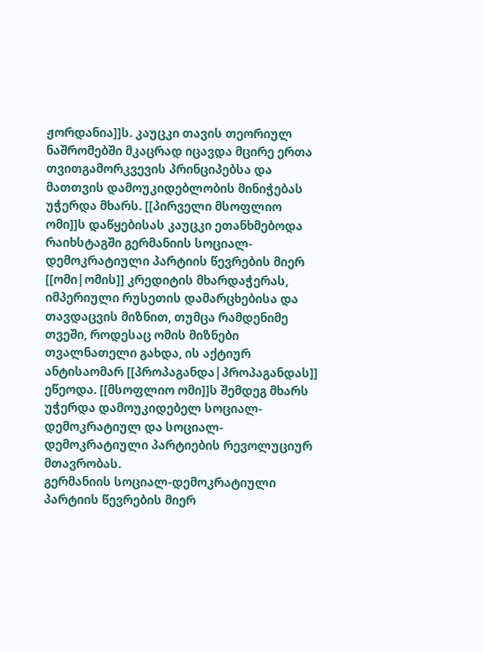ჟორდანია]]ს. კაუცკი თავის თეორიულ ნაშრომებში მკაცრად იცავდა მცირე ერთა თვითგამორკვევის პრინციპებსა და მათთვის დამოუკიდებლობის მინიჭებას უჭერდა მხარს. [[პირველი მსოფლიო ომი]]ს დაწყებისას კაუცკი ეთანხმებოდა რაიხსტაგში გერმანიის სოციალ-დემოკრატიული პარტიის წევრების მიერ [[ომი|ომის]] კრედიტის მხარდაჭერას, იმპერიული რუსეთის დამარცხებისა და თავდაცვის მიზნით, თუმცა რამდენიმე თვეში, როდესაც ომის მიზნები თვალნათელი გახდა, ის აქტიურ ანტისაომარ [[პროპაგანდა|პროპაგანდას]] ეწეოდა. [[მსოფლიო ომი]]ს შემდეგ მხარს უჭერდა დამოუკიდებელ სოციალ-დემოკრატიულ და სოციალ-დემოკრატიული პარტიების რევოლუციურ მთავრობას.
გერმანიის სოციალ-დემოკრატიული პარტიის წევრების მიერ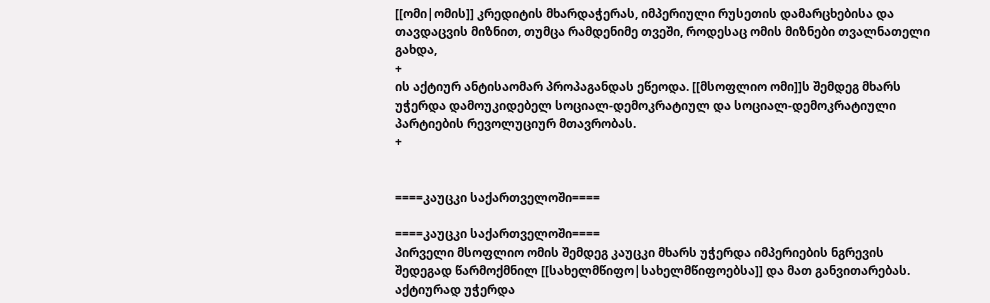[[ომი|ომის]] კრედიტის მხარდაჭერას, იმპერიული რუსეთის დამარცხებისა და თავდაცვის მიზნით, თუმცა რამდენიმე თვეში, როდესაც ომის მიზნები თვალნათელი გახდა,
+
ის აქტიურ ანტისაომარ პროპაგანდას ეწეოდა. [[მსოფლიო ომი]]ს შემდეგ მხარს უჭერდა დამოუკიდებელ სოციალ-დემოკრატიულ და სოციალ-დემოკრატიული პარტიების რევოლუციურ მთავრობას.
+


====კაუცკი საქართველოში====

====კაუცკი საქართველოში====
პირველი მსოფლიო ომის შემდეგ კაუცკი მხარს უჭერდა იმპერიების ნგრევის შედეგად წარმოქმნილ [[სახელმწიფო|სახელმწიფოებსა]] და მათ განვითარებას. აქტიურად უჭერდა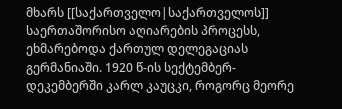მხარს [[საქართველო|საქართველოს]] საერთაშორისო აღიარების პროცესს, ეხმარებოდა ქართულ დელეგაციას გერმანიაში. 1920 წ-ის სექტემბერ-დეკემბერში კარლ კაუცკი, როგორც მეორე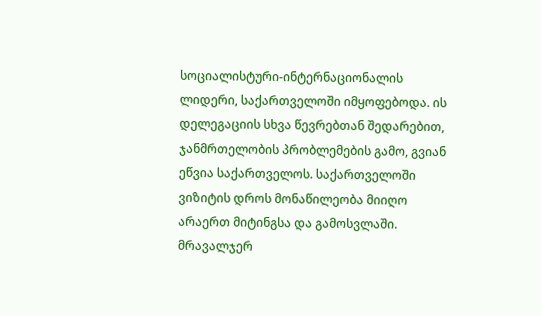სოციალისტური-ინტერნაციონალის ლიდერი, საქართველოში იმყოფებოდა. ის დელეგაციის სხვა წევრებთან შედარებით, ჯანმრთელობის პრობლემების გამო, გვიან ეწვია საქართველოს. საქართველოში ვიზიტის დროს მონაწილეობა მიიღო არაერთ მიტინგსა და გამოსვლაში. მრავალჯერ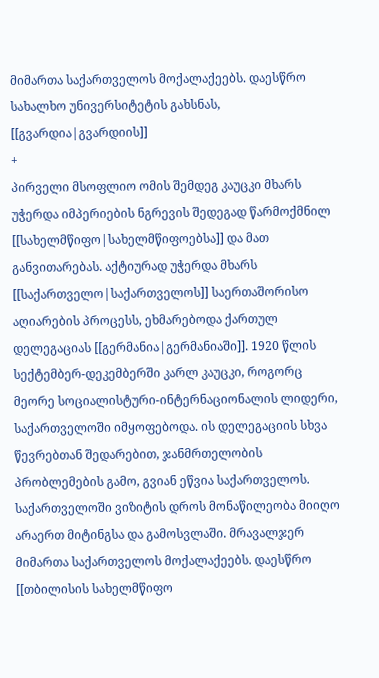მიმართა საქართველოს მოქალაქეებს. დაესწრო სახალხო უნივერსიტეტის გახსნას, [[გვარდია|გვარდიის]]
+
პირველი მსოფლიო ომის შემდეგ კაუცკი მხარს უჭერდა იმპერიების ნგრევის შედეგად წარმოქმნილ [[სახელმწიფო|სახელმწიფოებსა]] და მათ განვითარებას. აქტიურად უჭერდა მხარს [[საქართველო|საქართველოს]] საერთაშორისო აღიარების პროცესს, ეხმარებოდა ქართულ დელეგაციას [[გერმანია|გერმანიაში]]. 1920 წლის სექტემბერ-დეკემბერში კარლ კაუცკი, როგორც მეორე სოციალისტური-ინტერნაციონალის ლიდერი, საქართველოში იმყოფებოდა. ის დელეგაციის სხვა წევრებთან შედარებით, ჯანმრთელობის პრობლემების გამო, გვიან ეწვია საქართველოს. საქართველოში ვიზიტის დროს მონაწილეობა მიიღო არაერთ მიტინგსა და გამოსვლაში. მრავალჯერ მიმართა საქართველოს მოქალაქეებს. დაესწრო [[თბილისის სახელმწიფო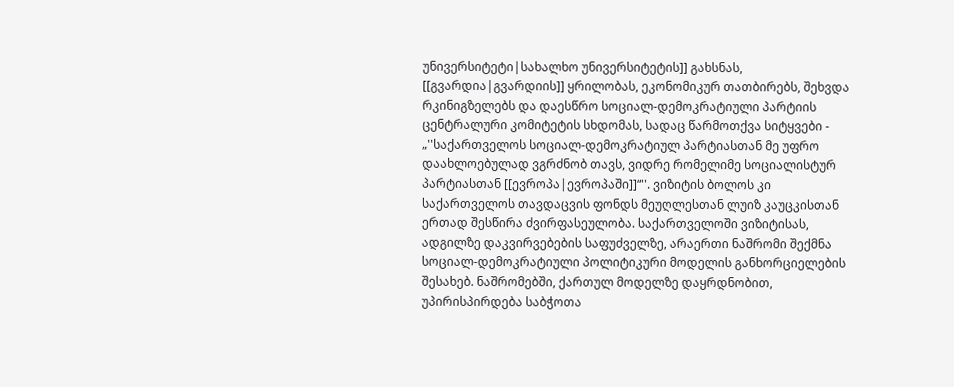უნივერსიტეტი|სახალხო უნივერსიტეტის]] გახსნას, [[გვარდია|გვარდიის]] ყრილობას, ეკონომიკურ თათბირებს, შეხვდა რკინიგზელებს და დაესწრო სოციალ-დემოკრატიული პარტიის ცენტრალური კომიტეტის სხდომას, სადაც წარმოთქვა სიტყვები - „''საქართველოს სოციალ-დემოკრატიულ პარტიასთან მე უფრო დაახლოებულად ვგრძნობ თავს, ვიდრე რომელიმე სოციალისტურ პარტიასთან [[ევროპა|ევროპაში]]“''. ვიზიტის ბოლოს კი საქართველოს თავდაცვის ფონდს მეუღლესთან ლუიზ კაუცკისთან ერთად შესწირა ძვირფასეულობა. საქართველოში ვიზიტისას, ადგილზე დაკვირვებების საფუძველზე, არაერთი ნაშრომი შექმნა სოციალ-დემოკრატიული პოლიტიკური მოდელის განხორციელების შესახებ. ნაშრომებში, ქართულ მოდელზე დაყრდნობით, უპირისპირდება საბჭოთა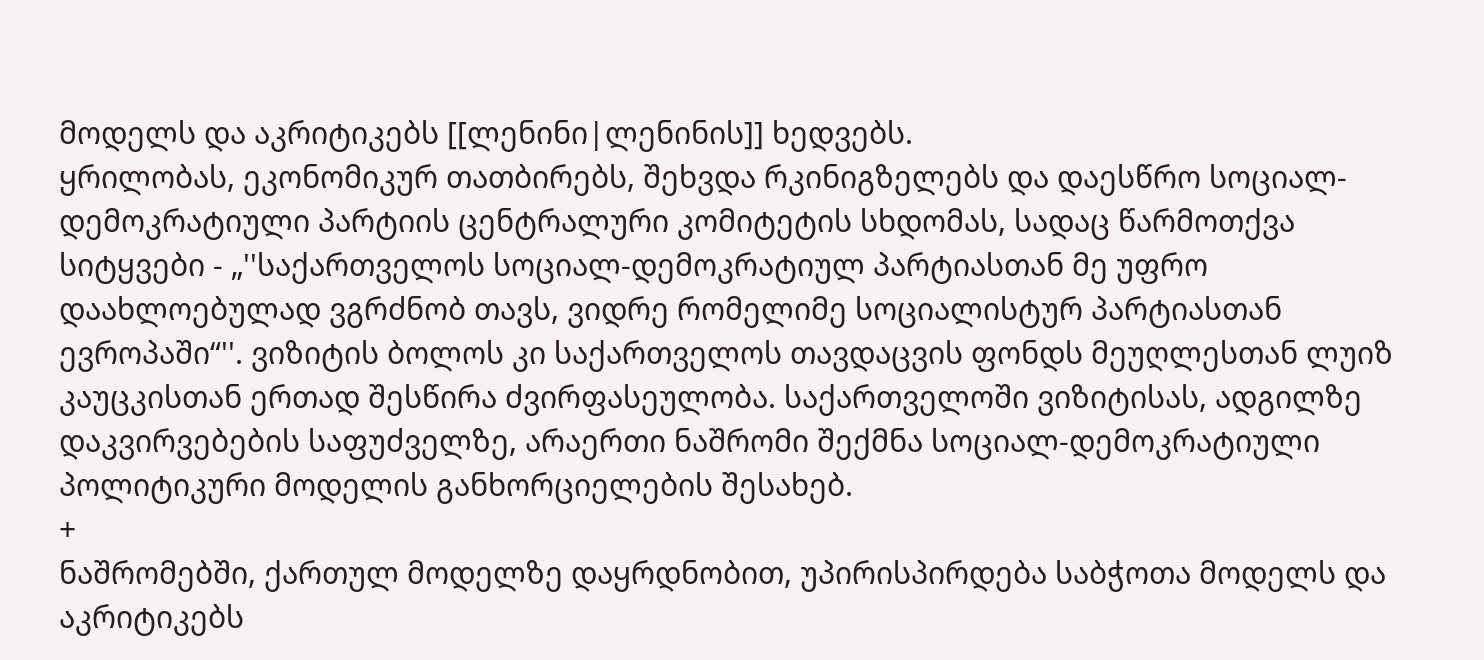მოდელს და აკრიტიკებს [[ლენინი|ლენინის]] ხედვებს.
ყრილობას, ეკონომიკურ თათბირებს, შეხვდა რკინიგზელებს და დაესწრო სოციალ-დემოკრატიული პარტიის ცენტრალური კომიტეტის სხდომას, სადაც წარმოთქვა სიტყვები - „''საქართველოს სოციალ-დემოკრატიულ პარტიასთან მე უფრო დაახლოებულად ვგრძნობ თავს, ვიდრე რომელიმე სოციალისტურ პარტიასთან ევროპაში“''. ვიზიტის ბოლოს კი საქართველოს თავდაცვის ფონდს მეუღლესთან ლუიზ კაუცკისთან ერთად შესწირა ძვირფასეულობა. საქართველოში ვიზიტისას, ადგილზე დაკვირვებების საფუძველზე, არაერთი ნაშრომი შექმნა სოციალ-დემოკრატიული პოლიტიკური მოდელის განხორციელების შესახებ.
+
ნაშრომებში, ქართულ მოდელზე დაყრდნობით, უპირისპირდება საბჭოთა მოდელს და აკრიტიკებს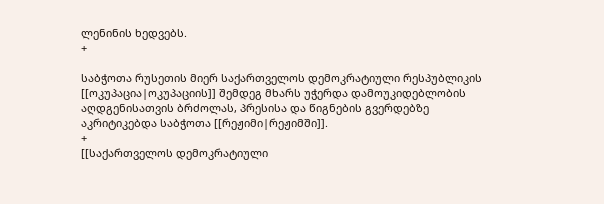ლენინის ხედვებს.
+

საბჭოთა რუსეთის მიერ საქართველოს დემოკრატიული რესპუბლიკის [[ოკუპაცია|ოკუპაციის]] შემდეგ მხარს უჭერდა დამოუკიდებლობის აღდგენისათვის ბრძოლას, პრესისა და წიგნების გვერდებზე აკრიტიკებდა საბჭოთა [[რეჟიმი|რეჟიმში]].
+
[[საქართველოს დემოკრატიული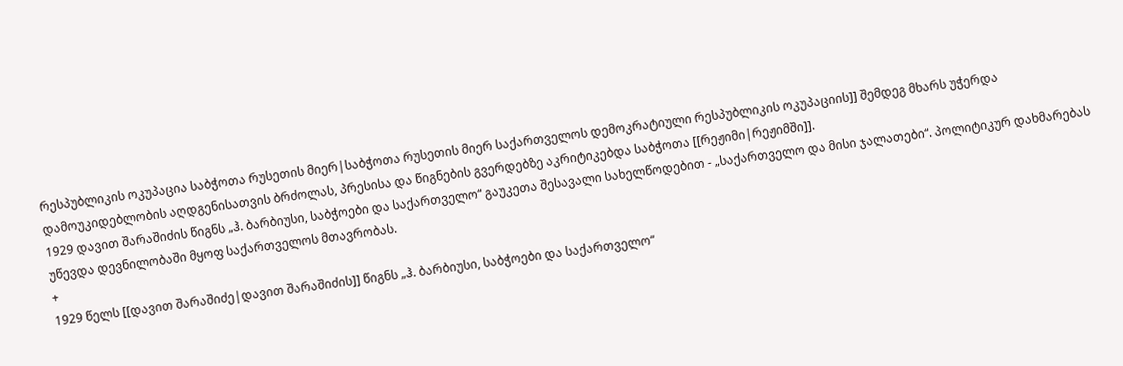რესპუბლიკის ოკუპაცია საბჭოთა რუსეთის მიერ|საბჭოთა რუსეთის მიერ საქართველოს დემოკრატიული რესპუბლიკის ოკუპაციის]] შემდეგ მხარს უჭერდა დამოუკიდებლობის აღდგენისათვის ბრძოლას, პრესისა და წიგნების გვერდებზე აკრიტიკებდა საბჭოთა [[რეჟიმი|რეჟიმში]].
1929 დავით შარაშიძის წიგნს „ჰ. ბარბიუსი, საბჭოები და საქართველო“ გაუკეთა შესავალი სახელწოდებით - „საქართველო და მისი ჯალათები“. პოლიტიკურ დახმარებას უწევდა დევნილობაში მყოფ საქართველოს მთავრობას.
+
1929 წელს [[დავით შარაშიძე|დავით შარაშიძის]] წიგნს „ჰ. ბარბიუსი, საბჭოები და საქართველო“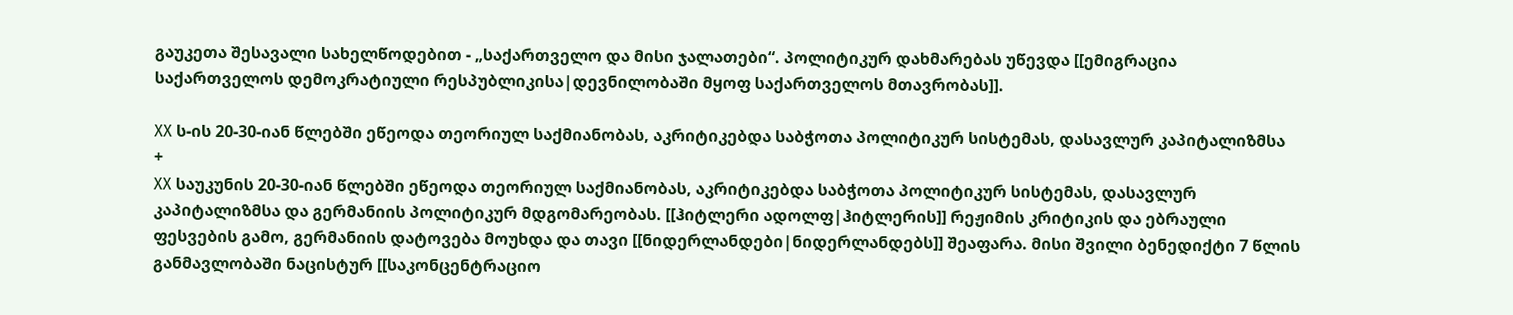გაუკეთა შესავალი სახელწოდებით - „საქართველო და მისი ჯალათები“. პოლიტიკურ დახმარებას უწევდა [[ემიგრაცია საქართველოს დემოკრატიული რესპუბლიკისა|დევნილობაში მყოფ საქართველოს მთავრობას]].

XX ს-ის 20-30-იან წლებში ეწეოდა თეორიულ საქმიანობას, აკრიტიკებდა საბჭოთა პოლიტიკურ სისტემას, დასავლურ კაპიტალიზმსა
+
XX საუკუნის 20-30-იან წლებში ეწეოდა თეორიულ საქმიანობას, აკრიტიკებდა საბჭოთა პოლიტიკურ სისტემას, დასავლურ კაპიტალიზმსა და გერმანიის პოლიტიკურ მდგომარეობას. [[ჰიტლერი ადოლფ|ჰიტლერის]] რეჟიმის კრიტიკის და ებრაული ფესვების გამო, გერმანიის დატოვება მოუხდა და თავი [[ნიდერლანდები|ნიდერლანდებს]] შეაფარა. მისი შვილი ბენედიქტი 7 წლის განმავლობაში ნაცისტურ [[საკონცენტრაციო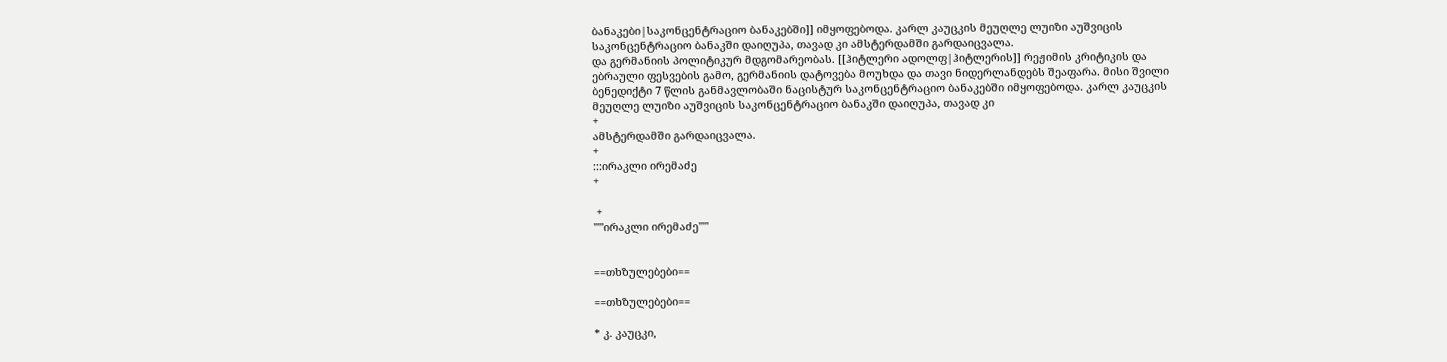ბანაკები|საკონცენტრაციო ბანაკებში]] იმყოფებოდა. კარლ კაუცკის მეუღლე ლუიზი აუშვიცის საკონცენტრაციო ბანაკში დაიღუპა, თავად კი ამსტერდამში გარდაიცვალა.
და გერმანიის პოლიტიკურ მდგომარეობას. [[ჰიტლერი ადოლფ|ჰიტლერის]] რეჟიმის კრიტიკის და ებრაული ფესვების გამო, გერმანიის დატოვება მოუხდა და თავი ნიდერლანდებს შეაფარა. მისი შვილი ბენედიქტი 7 წლის განმავლობაში ნაცისტურ საკონცენტრაციო ბანაკებში იმყოფებოდა. კარლ კაუცკის მეუღლე ლუიზი აუშვიცის საკონცენტრაციო ბანაკში დაიღუპა, თავად კი
+
ამსტერდამში გარდაიცვალა.
+
:::ირაკლი ირემაძე
+

 +
'''''ირაკლი ირემაძე'''''


==თხზულებები==

==თხზულებები==

* კ. კაუცკი,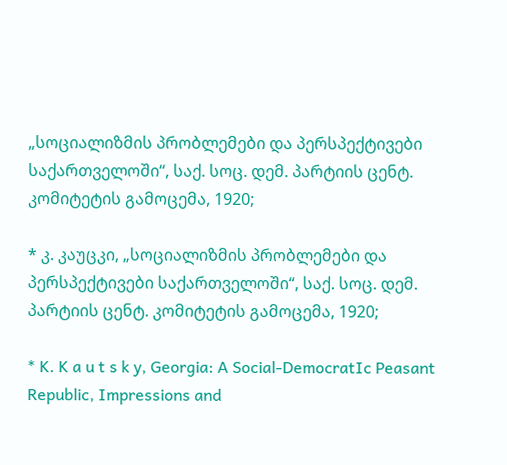„სოციალიზმის პრობლემები და პერსპექტივები საქართველოში“, საქ. სოც. დემ. პარტიის ცენტ. კომიტეტის გამოცემა, 1920;

* კ. კაუცკი, „სოციალიზმის პრობლემები და პერსპექტივები საქართველოში“, საქ. სოც. დემ. პარტიის ცენტ. კომიტეტის გამოცემა, 1920;

* K. K a u t s k y, Georgia: A Social-DemocratIc Peasant Republic, Impressions and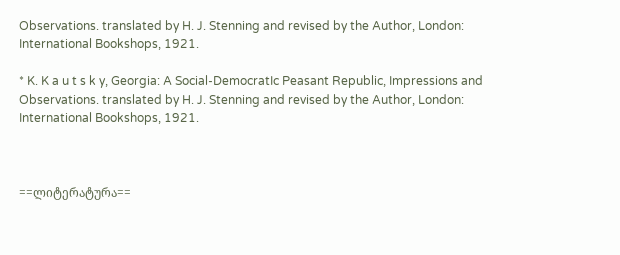Observations. translated by H. J. Stenning and revised by the Author, London: International Bookshops, 1921.

* K. K a u t s k y, Georgia: A Social-DemocratIc Peasant Republic, Impressions and Observations. translated by H. J. Stenning and revised by the Author, London: International Bookshops, 1921.



==ლიტერატურა==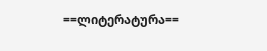==ლიტერატურა==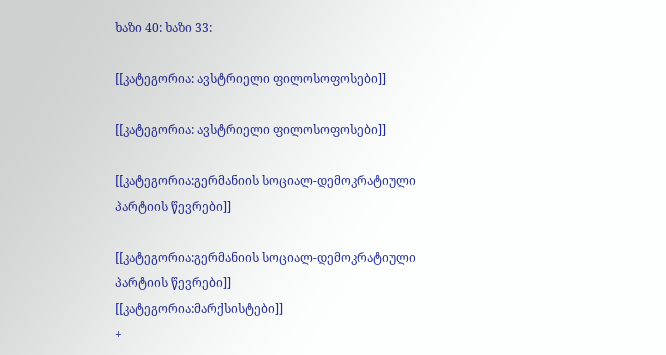ხაზი 40: ხაზი 33:

[[კატეგორია: ავსტრიელი ფილოსოფოსები]]

[[კატეგორია: ავსტრიელი ფილოსოფოსები]]

[[კატეგორია:გერმანიის სოციალ-დემოკრატიული პარტიის წევრები]]

[[კატეგორია:გერმანიის სოციალ-დემოკრატიული პარტიის წევრები]]
[[კატეგორია:მარქსისტები]]
+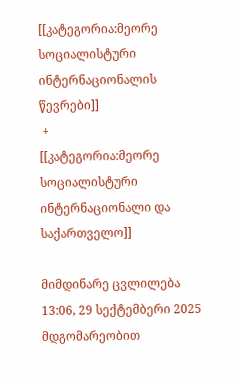[[კატეგორია:მეორე სოციალისტური ინტერნაციონალის წევრები]]
 +
[[კატეგორია:მეორე სოციალისტური ინტერნაციონალი და საქართველო]]

მიმდინარე ცვლილება 13:06, 29 სექტემბერი 2025 მდგომარეობით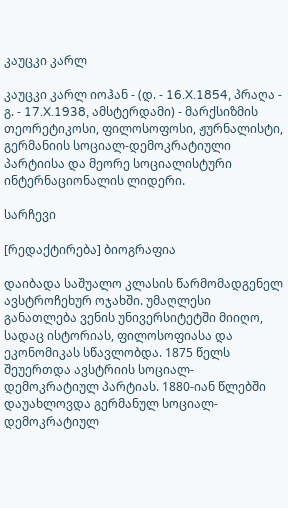კაუცკი კარლ

კაუცკი კარლ იოჰან - (დ. - 16.X.1854, პრაღა - გ. - 17.X.1938, ამსტერდამი) - მარქსიზმის თეორეტიკოსი, ფილოსოფოსი, ჟურნალისტი, გერმანიის სოციალ-დემოკრატიული პარტიისა და მეორე სოციალისტური ინტერნაციონალის ლიდერი.

სარჩევი

[რედაქტირება] ბიოგრაფია

დაიბადა საშუალო კლასის წარმომადგენელ ავსტროჩეხურ ოჯახში. უმაღლესი განათლება ვენის უნივერსიტეტში მიიღო, სადაც ისტორიას, ფილოსოფიასა და ეკონომიკას სწავლობდა. 1875 წელს შეუერთდა ავსტრიის სოციალ-დემოკრატიულ პარტიას. 1880-იან წლებში დაუახლოვდა გერმანულ სოციალ-დემოკრატიულ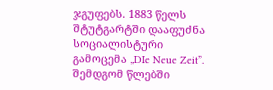ჯგუფებს. 1883 წელს შტუტგარტში დააფუძნა სოციალისტური გამოცემა „DIe Neue Zeit”. შემდგომ წლებში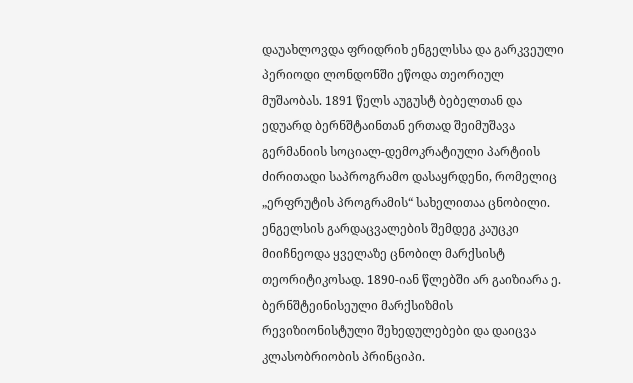დაუახლოვდა ფრიდრიხ ენგელსსა და გარკვეული პერიოდი ლონდონში ეწოდა თეორიულ მუშაობას. 1891 წელს აუგუსტ ბებელთან და ედუარდ ბერნშტაინთან ერთად შეიმუშავა გერმანიის სოციალ-დემოკრატიული პარტიის ძირითადი საპროგრამო დასაყრდენი, რომელიც „ერფრუტის პროგრამის“ სახელითაა ცნობილი. ენგელსის გარდაცვალების შემდეგ კაუცკი მიიჩნეოდა ყველაზე ცნობილ მარქსისტ თეორიტიკოსად. 1890-იან წლებში არ გაიზიარა ე. ბერნშტეინისეული მარქსიზმის რევიზიონისტული შეხედულებები და დაიცვა კლასობრიობის პრინციპი.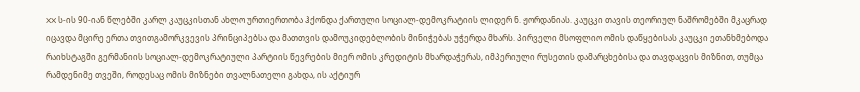XX ს-ის 90-იან წლებში კარლ კაუცკისთან ახლო ურთიერთობა ჰქონდა ქართული სოციალ-დემოკრატიის ლიდერ ნ. ჟორდანიას. კაუცკი თავის თეორიულ ნაშრომებში მკაცრად იცავდა მცირე ერთა თვითგამორკვევის პრინციპებსა და მათთვის დამოუკიდებლობის მინიჭებას უჭერდა მხარს. პირველი მსოფლიო ომის დაწყებისას კაუცკი ეთანხმებოდა რაიხსტაგში გერმანიის სოციალ-დემოკრატიული პარტიის წევრების მიერ ომის კრედიტის მხარდაჭერას, იმპერიული რუსეთის დამარცხებისა და თავდაცვის მიზნით, თუმცა რამდენიმე თვეში, როდესაც ომის მიზნები თვალნათელი გახდა, ის აქტიურ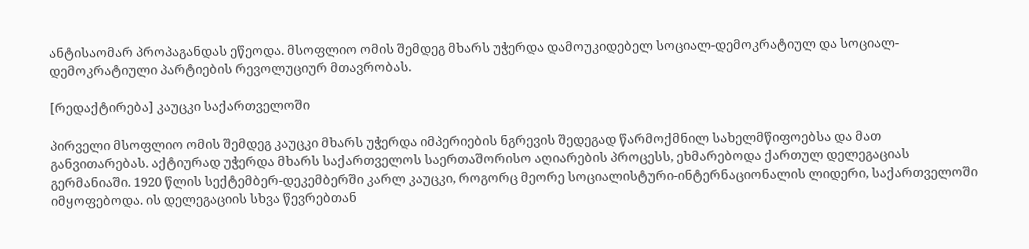ანტისაომარ პროპაგანდას ეწეოდა. მსოფლიო ომის შემდეგ მხარს უჭერდა დამოუკიდებელ სოციალ-დემოკრატიულ და სოციალ-დემოკრატიული პარტიების რევოლუციურ მთავრობას.

[რედაქტირება] კაუცკი საქართველოში

პირველი მსოფლიო ომის შემდეგ კაუცკი მხარს უჭერდა იმპერიების ნგრევის შედეგად წარმოქმნილ სახელმწიფოებსა და მათ განვითარებას. აქტიურად უჭერდა მხარს საქართველოს საერთაშორისო აღიარების პროცესს, ეხმარებოდა ქართულ დელეგაციას გერმანიაში. 1920 წლის სექტემბერ-დეკემბერში კარლ კაუცკი, როგორც მეორე სოციალისტური-ინტერნაციონალის ლიდერი, საქართველოში იმყოფებოდა. ის დელეგაციის სხვა წევრებთან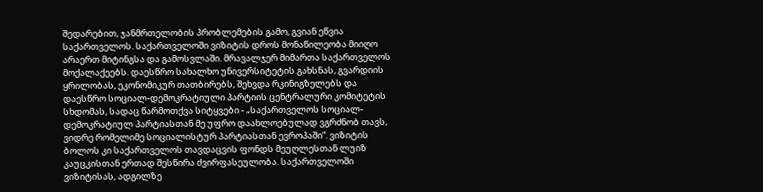შედარებით, ჯანმრთელობის პრობლემების გამო, გვიან ეწვია საქართველოს. საქართველოში ვიზიტის დროს მონაწილეობა მიიღო არაერთ მიტინგსა და გამოსვლაში. მრავალჯერ მიმართა საქართველოს მოქალაქეებს. დაესწრო სახალხო უნივერსიტეტის გახსნას, გვარდიის ყრილობას, ეკონომიკურ თათბირებს, შეხვდა რკინიგზელებს და დაესწრო სოციალ-დემოკრატიული პარტიის ცენტრალური კომიტეტის სხდომას, სადაც წარმოთქვა სიტყვები - „საქართველოს სოციალ-დემოკრატიულ პარტიასთან მე უფრო დაახლოებულად ვგრძნობ თავს, ვიდრე რომელიმე სოციალისტურ პარტიასთან ევროპაში“. ვიზიტის ბოლოს კი საქართველოს თავდაცვის ფონდს მეუღლესთან ლუიზ კაუცკისთან ერთად შესწირა ძვირფასეულობა. საქართველოში ვიზიტისას, ადგილზე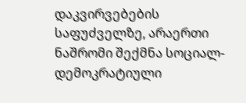დაკვირვებების საფუძველზე, არაერთი ნაშრომი შექმნა სოციალ-დემოკრატიული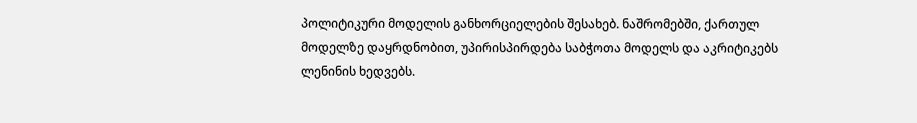პოლიტიკური მოდელის განხორციელების შესახებ. ნაშრომებში, ქართულ მოდელზე დაყრდნობით, უპირისპირდება საბჭოთა მოდელს და აკრიტიკებს ლენინის ხედვებს.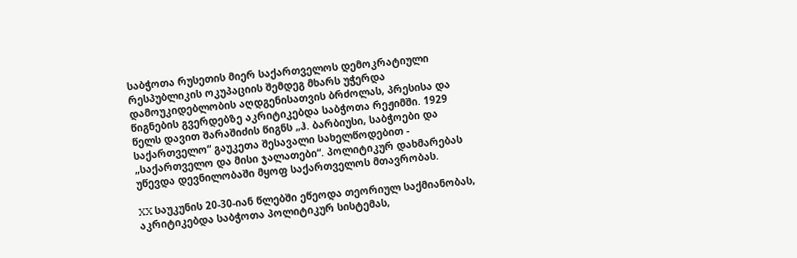საბჭოთა რუსეთის მიერ საქართველოს დემოკრატიული რესპუბლიკის ოკუპაციის შემდეგ მხარს უჭერდა დამოუკიდებლობის აღდგენისათვის ბრძოლას, პრესისა და წიგნების გვერდებზე აკრიტიკებდა საბჭოთა რეჟიმში. 1929 წელს დავით შარაშიძის წიგნს „ჰ. ბარბიუსი, საბჭოები და საქართველო“ გაუკეთა შესავალი სახელწოდებით - „საქართველო და მისი ჯალათები“. პოლიტიკურ დახმარებას უწევდა დევნილობაში მყოფ საქართველოს მთავრობას.

XX საუკუნის 20-30-იან წლებში ეწეოდა თეორიულ საქმიანობას, აკრიტიკებდა საბჭოთა პოლიტიკურ სისტემას,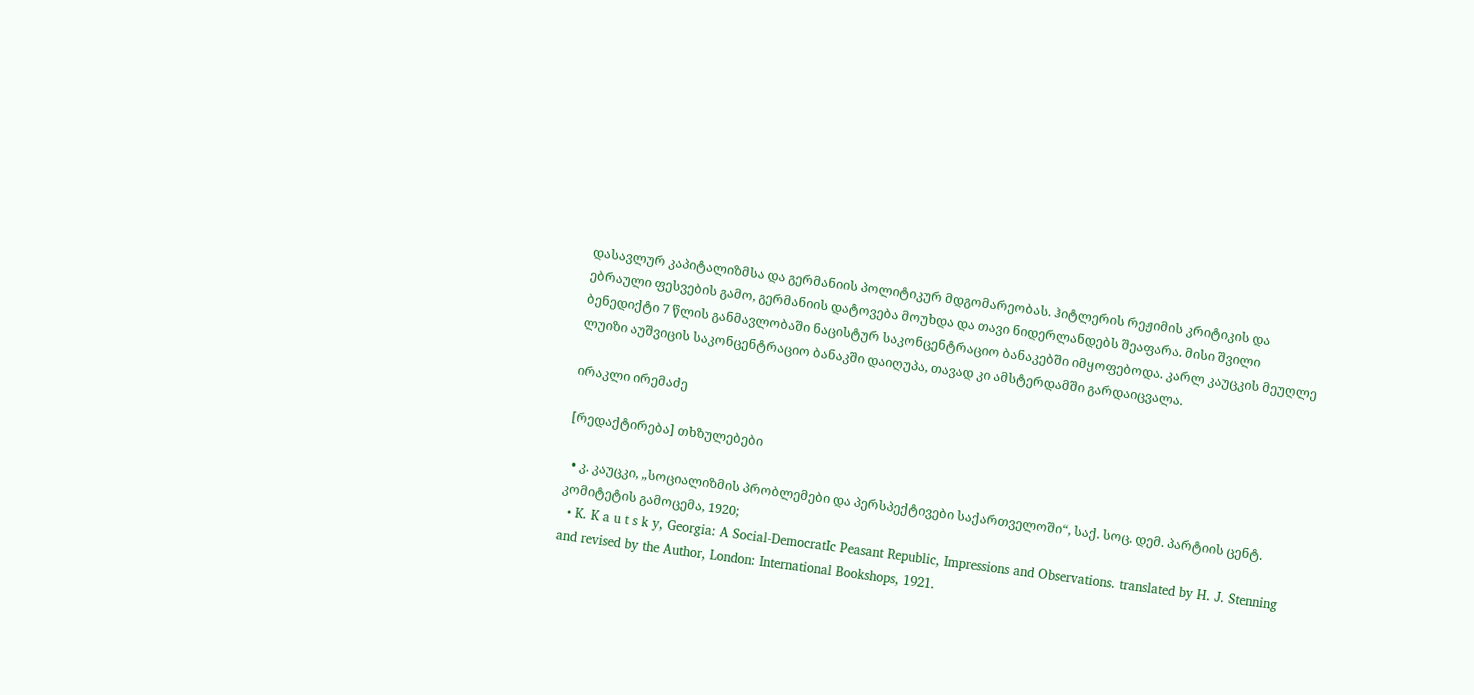დასავლურ კაპიტალიზმსა და გერმანიის პოლიტიკურ მდგომარეობას. ჰიტლერის რეჟიმის კრიტიკის და ებრაული ფესვების გამო, გერმანიის დატოვება მოუხდა და თავი ნიდერლანდებს შეაფარა. მისი შვილი ბენედიქტი 7 წლის განმავლობაში ნაცისტურ საკონცენტრაციო ბანაკებში იმყოფებოდა. კარლ კაუცკის მეუღლე ლუიზი აუშვიცის საკონცენტრაციო ბანაკში დაიღუპა, თავად კი ამსტერდამში გარდაიცვალა.

ირაკლი ირემაძე

[რედაქტირება] თხზულებები

  • კ. კაუცკი, „სოციალიზმის პრობლემები და პერსპექტივები საქართველოში“, საქ. სოც. დემ. პარტიის ცენტ. კომიტეტის გამოცემა, 1920;
  • K. K a u t s k y, Georgia: A Social-DemocratIc Peasant Republic, Impressions and Observations. translated by H. J. Stenning and revised by the Author, London: International Bookshops, 1921.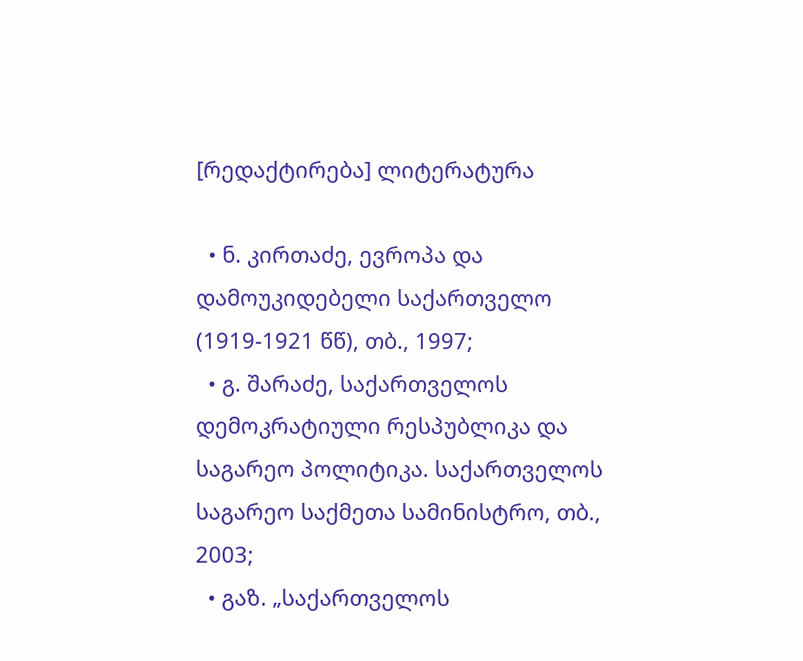[რედაქტირება] ლიტერატურა

  • ნ. კირთაძე, ევროპა და დამოუკიდებელი საქართველო (1919-1921 წწ), თბ., 1997;
  • გ. შარაძე, საქართველოს დემოკრატიული რესპუბლიკა და საგარეო პოლიტიკა. საქართველოს საგარეო საქმეთა სამინისტრო, თბ., 2003;
  • გაზ. „საქართველოს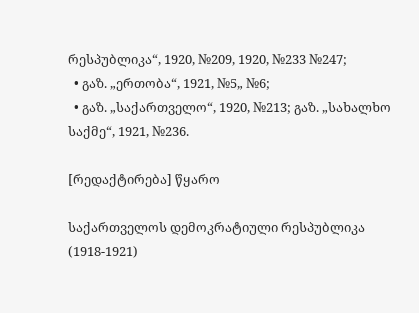რესპუბლიკა“, 1920, №209, 1920, №233 №247;
  • გაზ. „ერთობა“, 1921, №5„ №6;
  • გაზ. „საქართველო“, 1920, №213; გაზ. „სახალხო საქმე“, 1921, №236.

[რედაქტირება] წყარო

საქართველოს დემოკრატიული რესპუბლიკა (1918-1921)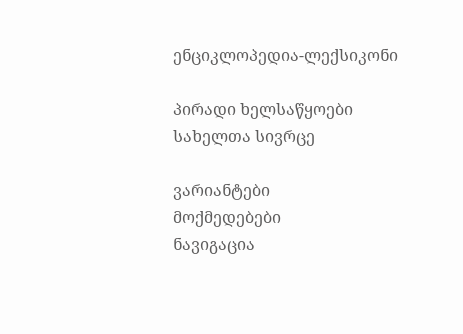ენციკლოპედია-ლექსიკონი

პირადი ხელსაწყოები
სახელთა სივრცე

ვარიანტები
მოქმედებები
ნავიგაცია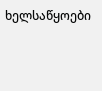ხელსაწყოები